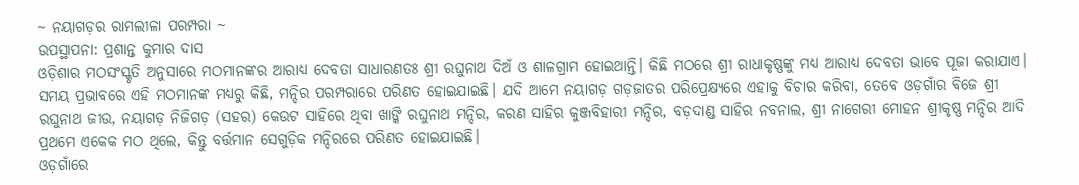~ ନୟାଗଡ଼ର ରାମଲୀଳା ପରମ୍ପରା ~
ଉପସ୍ଥାପନା: ପ୍ରଶାନ୍ତ କୁମାର ଦାସ
ଓଡ଼ିଶାର ମଠସଂସ୍କୃତି ଅନୁସାରେ ମଠମାନଙ୍କର ଆରାଧ୍ୟ ଦେବତା ସାଧାରଣତଃ ଶ୍ରୀ ରଘୁନାଥ ଦିଅଁ ଓ ଶାଳଗ୍ରାମ ହୋଇଥାନ୍ତି। କିଛି ମଠରେ ଶ୍ରୀ ରାଧାକୃଷ୍ଣଙ୍କୁ ମଧ୍ୟ ଆରାଧ୍ୟ ଦେବତା ଭାବେ ପୂଜା କରାଯାଏ। ସମୟ ପ୍ରଭାବରେ ଏହି ମଠମାନଙ୍କ ମଧ୍ୟରୁ କିଛି, ମନ୍ଦିର ପରମ୍ପରାରେ ପରିଣତ ହୋଇଯାଇଛି। ଯଦି ଆମେ ନୟାଗଡ଼ ଗଡ଼ଜାତର ପରିପ୍ରେକ୍ଷ୍ୟରେ ଏହାକୁ ବିଚାର କରିବା, ତେବେ ଓଡ଼ଗାଁର ବିଜେ ଶ୍ରୀ ରଘୁନାଥ ଜୀଉ, ନୟାଗଡ଼ ନିଜିଗଡ଼ (ସହର) କେଉଟ ସାହିରେ ଥିବା ଖାଙ୍କି ରଘୁନାଥ ମନ୍ଦିର, କରଣ ସାହିର କୁଞ୍ଜବିହାରୀ ମନ୍ଦିର, ବଡ଼ଦାଣ୍ଡ ସାହିର ନବନାଲ, ଶ୍ରୀ ନାଗେରୀ ମୋହନ ଶ୍ରୀକୃଷ୍ଣ ମନ୍ଦିର ଆଦି ପ୍ରଥମେ ଏକେକ ମଠ ଥିଲେ, କିନ୍ତୁ ବର୍ତ୍ତମାନ ସେଗୁଡ଼ିକ ମନ୍ଦିରରେ ପରିଣତ ହୋଇଯାଇଛି।
ଓଡ଼ଗାଁରେ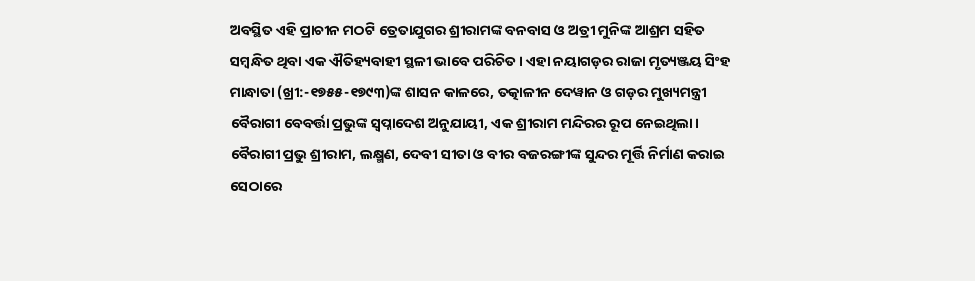ଅବସ୍ଥିତ ଏହି ପ୍ରାଚୀନ ମଠଟି ତ୍ରେତାଯୁଗର ଶ୍ରୀରାମଙ୍କ ବନବାସ ଓ ଅତ୍ରୀ ମୁନିଙ୍କ ଆଶ୍ରମ ସହିତ ସମ୍ବନ୍ଧିତ ଥିବା ଏକ ଐତିହ୍ୟବାହୀ ସ୍ଥଳୀ ଭାବେ ପରିଚିତ। ଏହା ନୟାଗଡ଼ର ରାଜା ମୃତ୍ୟଞ୍ଜୟ ସିଂହ ମାନ୍ଧାତା (ଖ୍ରୀ:-୧୭୫୫-୧୭୯୩)ଙ୍କ ଶାସନ କାଳରେ, ତତ୍କାଳୀନ ଦେୱାନ ଓ ଗଡ଼ର ମୁଖ୍ୟମନ୍ତ୍ରୀ ବୈରାଗୀ ବେବର୍ତ୍ତା ପ୍ରଭୁଙ୍କ ସ୍ୱପ୍ନାଦେଶ ଅନୁଯାୟୀ, ଏକ ଶ୍ରୀରାମ ମନ୍ଦିରର ରୂପ ନେଇଥିଲା।
ବୈରାଗୀ ପ୍ରଭୁ ଶ୍ରୀରାମ, ଲକ୍ଷ୍ମଣ, ଦେବୀ ସୀତା ଓ ବୀର ବଜରଙ୍ଗୀଙ୍କ ସୁନ୍ଦର ମୂର୍ତ୍ତି ନିର୍ମାଣ କରାଇ ସେଠାରେ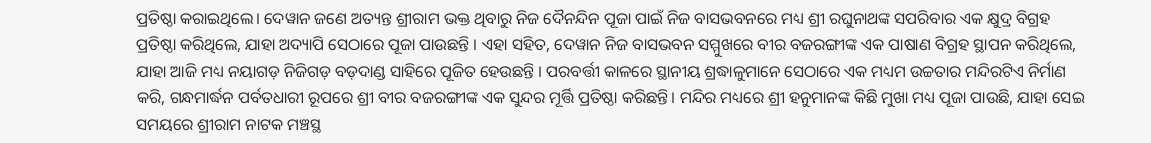ପ୍ରତିଷ୍ଠା କରାଇଥିଲେ। ଦେୱାନ ଜଣେ ଅତ୍ୟନ୍ତ ଶ୍ରୀରାମ ଭକ୍ତ ଥିବାରୁ ନିଜ ଦୈନନ୍ଦିନ ପୂଜା ପାଇଁ ନିଜ ବାସଭବନରେ ମଧ୍ୟ ଶ୍ରୀ ରଘୁନାଥଙ୍କ ସପରିବାର ଏକ କ୍ଷୁଦ୍ର ବିଗ୍ରହ ପ୍ରତିଷ୍ଠା କରିଥିଲେ, ଯାହା ଅଦ୍ୟାପି ସେଠାରେ ପୂଜା ପାଉଛନ୍ତି । ଏହା ସହିତ, ଦେୱାନ ନିଜ ବାସଭବନ ସମ୍ମୁଖରେ ବୀର ବଜରଙ୍ଗୀଙ୍କ ଏକ ପାଷାଣ ବିଗ୍ରହ ସ୍ଥାପନ କରିଥିଲେ, ଯାହା ଆଜି ମଧ୍ୟ ନୟାଗଡ଼ ନିଜିଗଡ଼ ବଡ଼ଦାଣ୍ଡ ସାହିରେ ପୂଜିତ ହେଉଛନ୍ତି । ପରବର୍ତ୍ତୀ କାଳରେ ସ୍ଥାନୀୟ ଶ୍ରଦ୍ଧାଳୁମାନେ ସେଠାରେ ଏକ ମଧ୍ୟମ ଉଚ୍ଚତାର ମନ୍ଦିରଟିଏ ନିର୍ମାଣ କରି, ଗନ୍ଧମାର୍ଦ୍ଧନ ପର୍ବତଧାରୀ ରୂପରେ ଶ୍ରୀ ବୀର ବଜରଙ୍ଗୀଙ୍କ ଏକ ସୁନ୍ଦର ମୂର୍ତ୍ତି ପ୍ରତିଷ୍ଠା କରିଛନ୍ତି। ମନ୍ଦିର ମଧ୍ୟରେ ଶ୍ରୀ ହନୁମାନଙ୍କ କିଛି ମୁଖା ମଧ୍ୟ ପୂଜା ପାଉଛି, ଯାହା ସେଇ ସମୟରେ ଶ୍ରୀରାମ ନାଟକ ମଞ୍ଚସ୍ଥ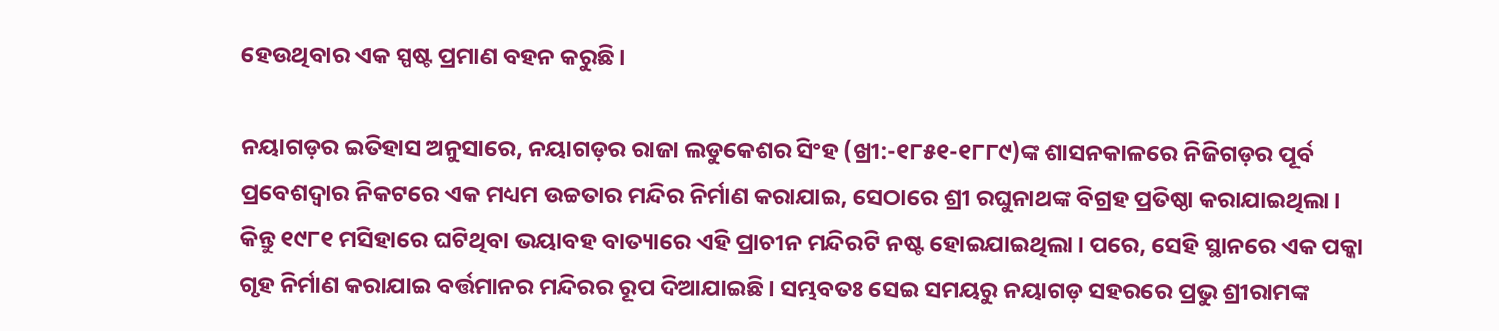ହେଉଥିବାର ଏକ ସ୍ପଷ୍ଟ ପ୍ରମାଣ ବହନ କରୁଛି।

ନୟାଗଡ଼ର ଇତିହାସ ଅନୁସାରେ, ନୟାଗଡ଼ର ରାଜା ଲଡୁକେଶର ସିଂହ (ଖ୍ରୀ:-୧୮୫୧-୧୮୮୯)ଙ୍କ ଶାସନକାଳରେ ନିଜିଗଡ଼ର ପୂର୍ବ ପ୍ରବେଶଦ୍ୱାର ନିକଟରେ ଏକ ମଧ୍ୟମ ଉଚ୍ଚତାର ମନ୍ଦିର ନିର୍ମାଣ କରାଯାଇ, ସେଠାରେ ଶ୍ରୀ ରଘୁନାଥଙ୍କ ବିଗ୍ରହ ପ୍ରତିଷ୍ଠା କରାଯାଇଥିଲା। କିନ୍ତୁ ୧୯୮୧ ମସିହାରେ ଘଟିଥିବା ଭୟାବହ ବାତ୍ୟାରେ ଏହି ପ୍ରାଚୀନ ମନ୍ଦିରଟି ନଷ୍ଟ ହୋଇଯାଇଥିଲା। ପରେ, ସେହି ସ୍ଥାନରେ ଏକ ପକ୍କା ଗୃହ ନିର୍ମାଣ କରାଯାଇ ବର୍ତ୍ତମାନର ମନ୍ଦିରର ରୂପ ଦିଆଯାଇଛି। ସମ୍ଭବତଃ ସେଇ ସମୟରୁ ନୟାଗଡ଼ ସହରରେ ପ୍ରଭୁ ଶ୍ରୀରାମଙ୍କ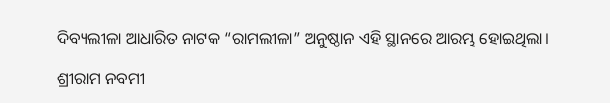ଦିବ୍ୟଲୀଳା ଆଧାରିତ ନାଟକ “ରାମଲୀଳା” ଅନୁଷ୍ଠାନ ଏହି ସ୍ଥାନରେ ଆରମ୍ଭ ହୋଇଥିଲା।

ଶ୍ରୀରାମ ନବମୀ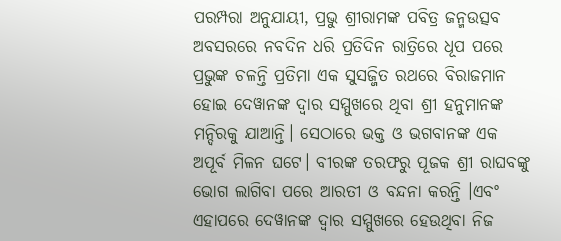ପରମ୍ପରା ଅନୁଯାୟୀ, ପ୍ରଭୁ ଶ୍ରୀରାମଙ୍କ ପବିତ୍ର ଜନ୍ମଉତ୍ସବ ଅବସରରେ ନବଦିନ ଧରି ପ୍ରତିଦିନ ରାତ୍ରିରେ ଧୂପ ପରେ ପ୍ରଭୁଙ୍କ ଚଳନ୍ତି ପ୍ରତିମା ଏକ ସୁସଜ୍ଜିତ ରଥରେ ବିରାଜମାନ ହୋଇ ଦେୱାନଙ୍କ ଦ୍ୱାର ସମ୍ମୁଖରେ ଥିବା ଶ୍ରୀ ହନୁମାନଙ୍କ ମନ୍ଦିରକୁ ଯାଆନ୍ତି। ସେଠାରେ ଭକ୍ତ ଓ ଭଗବାନଙ୍କ ଏକ ଅପୂର୍ବ ମିଳନ ଘଟେ। ବୀରଙ୍କ ତରଫରୁ ପୂଜକ ଶ୍ରୀ ରାଘବଙ୍କୁ ଭୋଗ ଲାଗିବା ପରେ ଆରତୀ ଓ ବନ୍ଦନା କରନ୍ତି ।ଏବଂ ଏହାପରେ ଦେୱାନଙ୍କ ଦ୍ୱାର ସମ୍ମୁଖରେ ହେଉଥିବା ନିଜ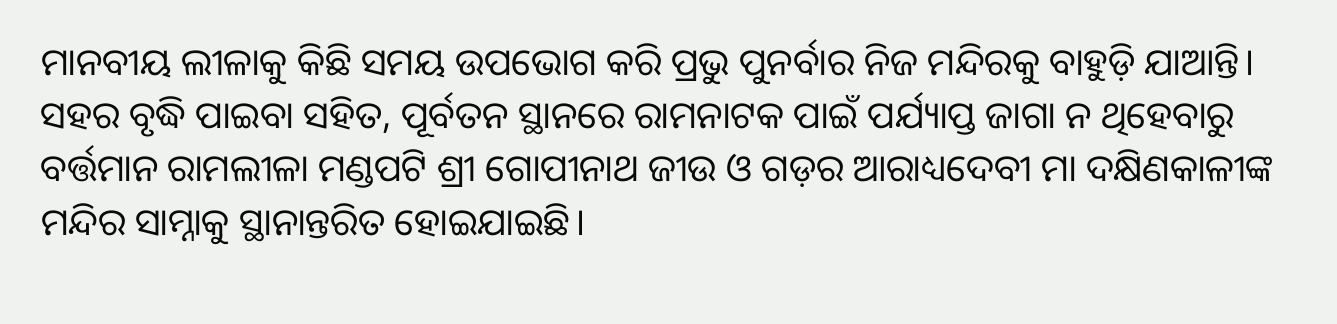ମାନବୀୟ ଲୀଳାକୁ କିଛି ସମୟ ଉପଭୋଗ କରି ପ୍ରଭୁ ପୁନର୍ବାର ନିଜ ମନ୍ଦିରକୁ ବାହୁଡ଼ି ଯାଆନ୍ତି।
ସହର ବୃଦ୍ଧି ପାଇବା ସହିତ, ପୂର୍ବତନ ସ୍ଥାନରେ ରାମନାଟକ ପାଇଁ ପର୍ଯ୍ୟାପ୍ତ ଜାଗା ନ ଥିହେବାରୁ ବର୍ତ୍ତମାନ ରାମଲୀଳା ମଣ୍ଡପଟି ଶ୍ରୀ ଗୋପୀନାଥ ଜୀଉ ଓ ଗଡ଼ର ଆରାଧ୍ୟଦେବୀ ମା ଦକ୍ଷିଣକାଳୀଙ୍କ ମନ୍ଦିର ସାମ୍ନାକୁ ସ୍ଥାନାନ୍ତରିତ ହୋଇଯାଇଛି।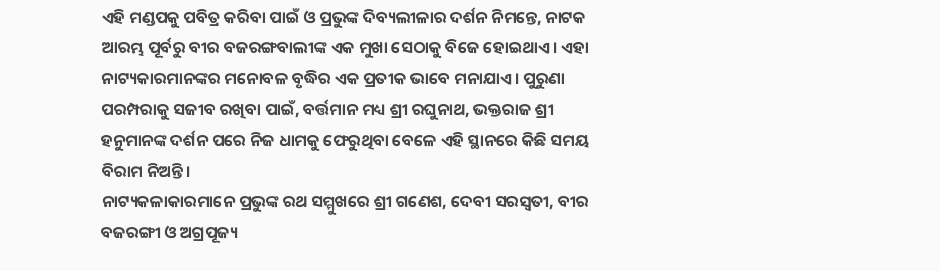ଏହି ମଣ୍ଡପକୁ ପବିତ୍ର କରିବା ପାଇଁ ଓ ପ୍ରଭୁଙ୍କ ଦିବ୍ୟଲୀଳାର ଦର୍ଶନ ନିମନ୍ତେ, ନାଟକ ଆରମ୍ଭ ପୂର୍ବରୁ ବୀର ବଜରଙ୍ଗବାଲୀଙ୍କ ଏକ ମୁଖା ସେଠାକୁ ବିଜେ ହୋଇଥାଏ। ଏହା ନାଟ୍ୟକାରମାନଙ୍କର ମନୋବଳ ବୃଦ୍ଧିର ଏକ ପ୍ରତୀକ ଭାବେ ମନାଯାଏ। ପୁରୁଣା ପରମ୍ପରାକୁ ସଜୀବ ରଖିବା ପାଇଁ, ବର୍ତ୍ତମାନ ମଧ୍ୟ ଶ୍ରୀ ରଘୁନାଥ, ଭକ୍ତରାଜ ଶ୍ରୀ ହନୁମାନଙ୍କ ଦର୍ଶନ ପରେ ନିଜ ଧାମକୁ ଫେରୁଥିବା ବେଳେ ଏହି ସ୍ଥାନରେ କିଛି ସମୟ ବିରାମ ନିଅନ୍ତି।
ନାଟ୍ୟକଳାକାରମାନେ ପ୍ରଭୁଙ୍କ ରଥ ସମ୍ମୁଖରେ ଶ୍ରୀ ଗଣେଶ, ଦେବୀ ସରସ୍ୱତୀ, ବୀର ବଜରଙ୍ଗୀ ଓ ଅଗ୍ରପୂଜ୍ୟ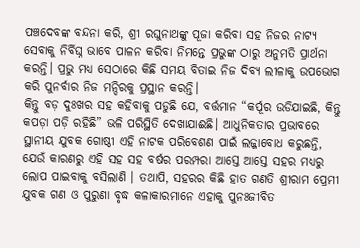ପଞ୍ଚଦେବଙ୍କ ବନ୍ଦନା କରି, ଶ୍ରୀ ରଘୁନାଥଙ୍କୁ ପୂଜା କରିବା ସହ ନିଜର ନାଟ୍ୟ ସେବାକୁ ନିର୍ବିଘ୍ନ ଭାବେ ପାଳନ କରିବା ନିମନ୍ତେ ପ୍ରଭୁଙ୍କ ଠାରୁ ଅନୁମତି ପ୍ରାର୍ଥନା କରନ୍ତି। ପ୍ରଭୁ ମଧ୍ୟ ସେଠାରେ କିଛି ସମୟ ବିତାଇ ନିଜ ଦିବ୍ୟ ଲୀଳାକୁ ଉପଭୋଗ କରି ପୁନର୍ବାର ନିଜ ମନ୍ଦିରକୁ ପ୍ରସ୍ଥାନ କରନ୍ତି।
କିନ୍ତୁ ବଡ଼ ଦୁଃଖର ସହ କହିବାକୁ ପଡୁଛି ଯେ, ବର୍ତ୍ତମାନ “କର୍ପୂର ଉଡିଯାଇଛି, କିନ୍ତୁ କପଡ଼ା ପଡ଼ି ରହିଛି” ଭଳି ପରିସ୍ଥିତି ଦେଖାଯାଈଛି। ଆଧୁନିକତାର ପ୍ରଭାବରେ ସ୍ଥାନୀୟ ଯୁବକ ଗୋଷ୍ଠୀ ଏହି ନାଟକ ପରିବେଶଣ ପାଇଁ ଲଜ୍ଜାବୋଧ କରୁଛନ୍ତି, ଯେଉଁ କାରଣରୁ ଏହି ସହ ସହ ବର୍ଷର ପରମ୍ପରା ଆସ୍ତେ ଆସ୍ତେ ସହର ମଧ୍ୟରୁ ଲୋପ ପାଇବାକୁ ବସିଲାଣି । ତଥାପି, ସହରର କିଛି ହାତ ଗଣତି ଶ୍ରୀରାମ ପ୍ରେମୀ ଯୁବକ ଗଣ ଓ ପୁରୁଣା ବୃଦ୍ଧ କଳାକାରମାନେ ଏହାକୁ ପୁନଃଜୀବିତ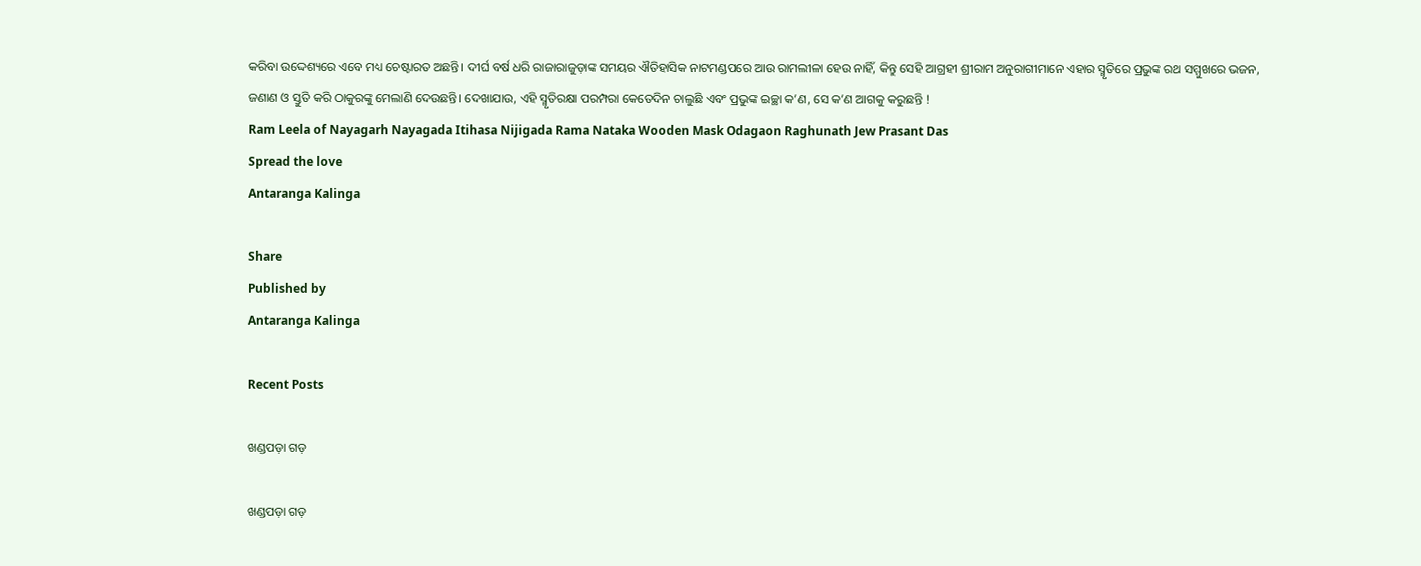କରିବା ଉଦ୍ଦେଶ୍ୟରେ ଏବେ ମଧ୍ୟ ଚେଷ୍ଟାରତ ଅଛନ୍ତି। ଦୀର୍ଘ ବର୍ଷ ଧରି ରାଜାରାଜୁଡ଼ାଙ୍କ ସମୟର ଐତିହାସିକ ନାଟମଣ୍ଡପରେ ଆଉ ରାମଲୀଳା ହେଉ ନାହିଁ, କିନ୍ତୁ ସେହି ଆଗ୍ରହୀ ଶ୍ରୀରାମ ଅନୁରାଗୀମାନେ ଏହାର ସ୍ମୃତିରେ ପ୍ରଭୁଙ୍କ ରଥ ସମ୍ମୁଖରେ ଭଜନ, ଜଣାଣ ଓ ସ୍ତୁତି କରି ଠାକୁରଙ୍କୁ ମେଲାଣି ଦେଉଛନ୍ତି। ଦେଖାଯାଉ, ଏହି ସ୍ମୃତିରକ୍ଷା ପରମ୍ପରା କେତେଦିନ ଚାଲୁଛି ଏବଂ ପ୍ରଭୁଙ୍କ ଇଚ୍ଛା କ’ଣ, ସେ କ’ଣ ଆଗକୁ କରୁଛନ୍ତି !
Ram Leela of Nayagarh Nayagada Itihasa Nijigada Rama Nataka Wooden Mask Odagaon Raghunath Jew Prasant Das
Spread the love
Antaranga Kalinga

Share
Published by
Antaranga Kalinga

Recent Posts

ଖଣ୍ଡପଡ଼ା ଗଡ଼

ଖଣ୍ଡପଡ଼ା ଗଡ଼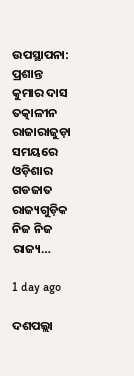ଉପସ୍ଥାପନା: ପ୍ରଶାନ୍ତ କୁମାର ଦାସ ତତ୍କାଳୀନ ରାଜାରାଜୁଡ଼ା ସମୟରେ ଓଡ଼ିଶାର ଗଡଜାତ ରାଜ୍ୟଗୁଡ଼ିକ ନିଜ ନିଜ ରାଜ୍ୟ…

1 day ago

ଦଶପଲ୍ଲା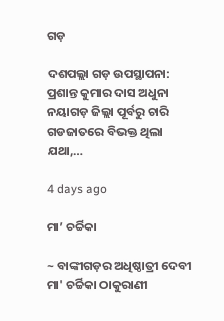ଗଡ଼

ଦଶପଲ୍ଲା ଗଡ଼ ଉପସ୍ଥାପନା: ପ୍ରଶାନ୍ତ କୁମାର ଦାସ ଅଧୁନା ନୟାଗଡ଼ ଜିଲ୍ଲା ପୂର୍ବରୁ ଚାରି ଗଡଜାତରେ ବିଭକ୍ତ ଥିଲା ଯଥା,…

4 days ago

ମା’ ଚର୍ଚ୍ଚିକା

~ ବାଙ୍କୀଗଡ଼ର ଅଧିଷ୍ଠାତ୍ରୀ ଦେବୀ ମା' ଚର୍ଚ୍ଚିକା ଠାକୁରାଣୀ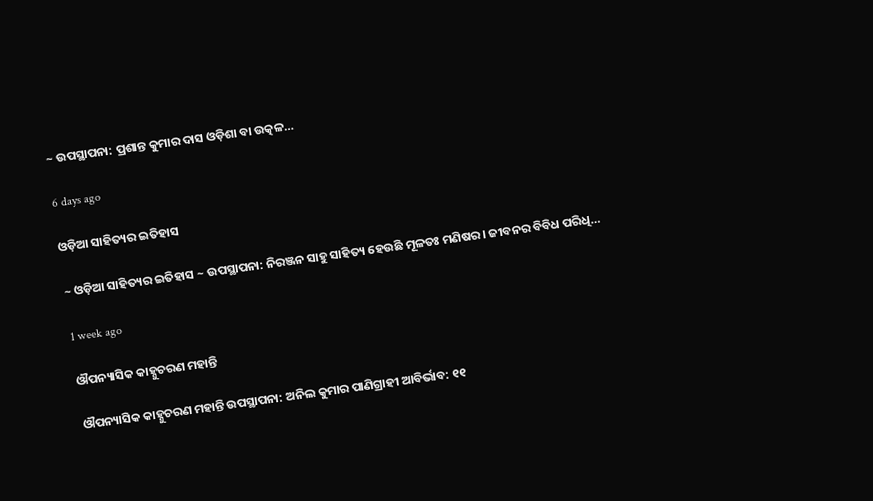~ ଉପସ୍ଥାପନା: ପ୍ରଶାନ୍ତ କୁମାର ଦାସ ଓଡ଼ିଶା ବା ଉତ୍କଳ…

6 days ago

ଓଡ଼ିଆ ସାହିତ୍ୟର ଇତିହାସ

~ ଓଡ଼ିଆ ସାହିତ୍ୟର ଇତିହାସ ~ ଉପସ୍ଥାପନା: ନିରଞ୍ଜନ ସାହୁ ସାହିତ୍ୟ ହେଉଛି ମୂଳତଃ ମଣିଷର। ଜୀବନର ବିବିଧ ପରିଧି…

1 week ago

ଔପନ୍ୟାସିକ କାହ୍ନୁଚରଣ ମହାନ୍ତି

ଔପନ୍ୟାସିକ କାହ୍ନୁଚରଣ ମହାନ୍ତି ଉପସ୍ଥାପନା: ଅନିଲ କୁମାର ପାଣିଗ୍ରାହୀ ଆବିର୍ଭାବ: ୧୧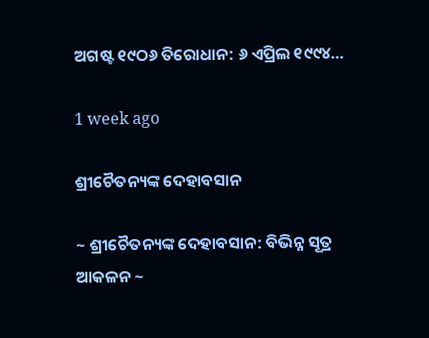ଅଗଷ୍ଟ ୧୯ଠ୬ ତିରୋଧାନ: ୬ ଏପ୍ରିଲ ୧୯୯୪…

1 week ago

ଶ୍ରୀଚୈତନ୍ୟଙ୍କ ଦେହାବସାନ

~ ଶ୍ରୀଚୈତନ୍ୟଙ୍କ ଦେହାବସାନ: ବିଭିନ୍ନ ସୂତ୍ର ଆକଳନ ~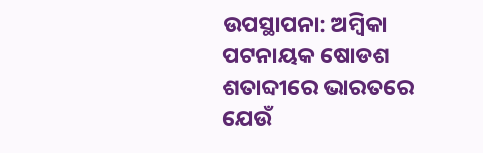ଉପସ୍ଥାପନା: ଅମ୍ବିକା ପଟନାୟକ ଷୋଡଶ ଶତାବ୍ଦୀରେ ଭାରତରେ ଯେଉଁ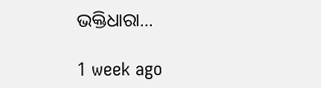ଭକ୍ତିଧାରା…

1 week ago